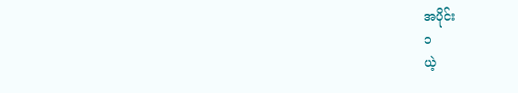အပိုင်း
၁
ယဲ့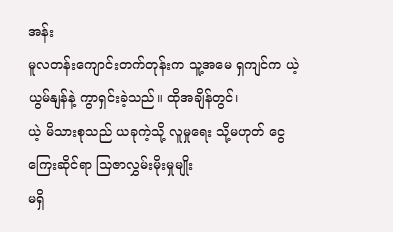အန်း
မူလတန်းကျောင်းတက်တုန်းက သူ့အမေ ရှကျင်က ယဲ့ယွမ်နျန်နဲ့ ကွာရှင်းခဲ့သည်။ ထိုအချိန်တွင်၊
ယဲ့ မိသားစုသည် ယခုကဲ့သို့ လူမှုရေး သို့မဟုတ် ငွေကြေးဆိုင်ရာ သြဇာလွှမ်းမိုးမှုမျိုး
မရှိ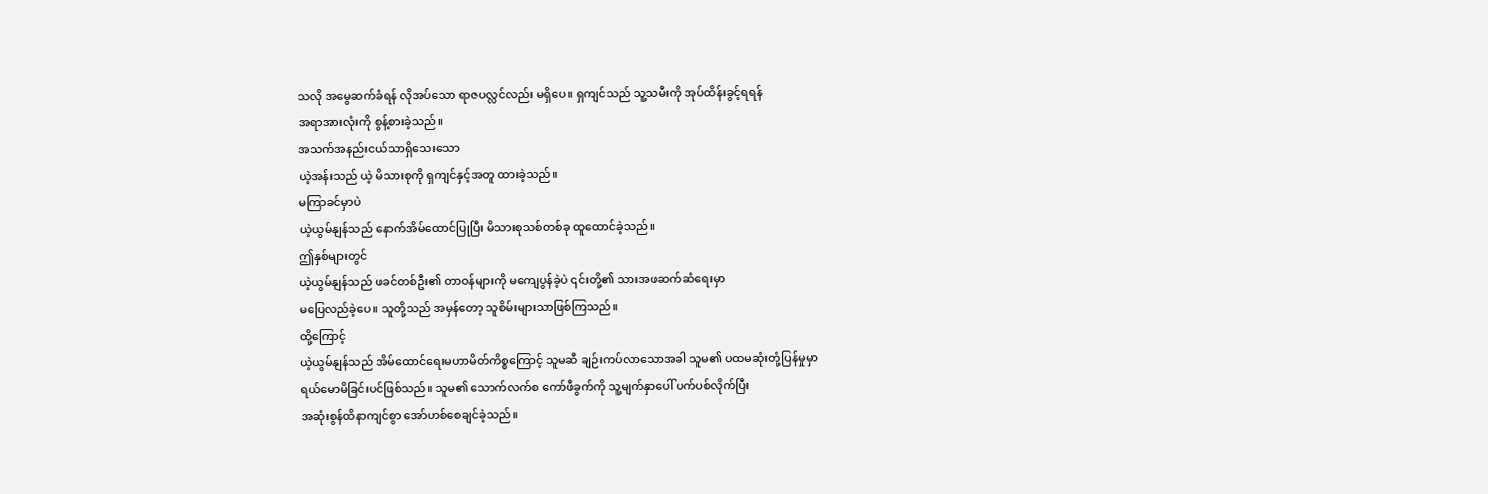သလို အမွေဆက်ခံရန် လိုအပ်သော ရာဇပလ္လင်လည်း မရှိပေ။ ရှကျင်သည် သူ့သမီးကို အုပ်ထိန်းခွင့်ရရန်
အရာအားလုံးကို စွန့်စားခဲ့သည်။
အသက်အနည်းငယ်သာရှိသေးသော
ယဲ့အန်းသည် ယဲ့ မိသားစုကို ရှကျင်နှင့်အတူ ထားခဲ့သည်။
မကြာခင်မှာပဲ
ယဲ့ယွမ်နျန်သည် နောက်အိမ်ထောင်ပြုပြီး မိသားစုသစ်တစ်ခု ထူထောင်ခဲ့သည်။
ဤနှစ်များတွင်
ယဲ့ယွမ်နျန်သည် ဖခင်တစ်ဦး၏ တာဝန်များကို မကျေပွန်ခဲ့ပဲ ၎င်းတို့၏ သားအဖဆက်ဆံရေးမှာ
မပြေလည်ခဲ့ပေ။ သူတို့သည် အမှန်တော့ သူစိမ်းများသာဖြစ်ကြသည်။
ထို့ကြောင့်
ယဲ့ယွမ်နျန်သည် အိမ်ထောင်ရေးမဟာမိတ်ကိစ္စကြောင့် သူမဆီ ချဉ်းကပ်လာသောအခါ သူမ၏ ပထမဆုံးတုံ့ပြန်မှုမှာ
ရယ်မောမိခြင်းပင်ဖြစ်သည်။ သူမ၏ သောက်လက်စ ကော်ဖီခွက်ကို သူ့မျက်နှာပေါ် ပက်ပစ်လိုက်ပြီး
အဆုံးစွန်ထိနာကျင်စွာ အော်ဟစ်စေချင်ခဲ့သည်။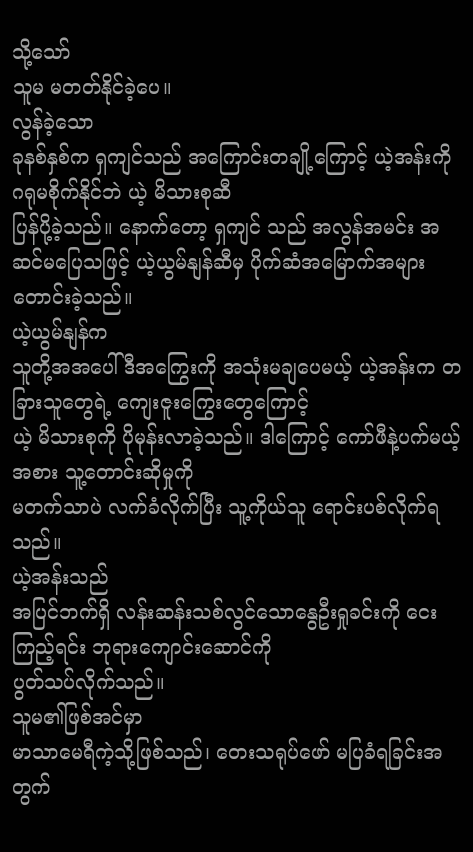သို့သော်
သူမ မတတ်နိုင်ခဲ့ပေ။
လွန်ခဲ့သော
ခုနစ်နှစ်က ရှကျင်သည် အကြောင်းတချို့ကြောင့် ယဲ့အန်းကို ဂရုမစိုက်နိုင်ဘဲ ယဲ့ မိသားစုဆီ
ပြန်ပို့ခဲ့သည်။ နောက်တော့ ရှကျင် သည် အလွန်အမင်း အဆင်မပြေသဖြင့် ယဲ့ယွမ်နျန်ဆီမှ ပိုက်ဆံအမြောက်အများတောင်းခဲ့သည်။
ယဲ့ယွမ်နျန်က
သူတို့အအပေါ် ဒီအကြွေးကို အသုံးမချပေမယ့် ယဲ့အန်းက တခြားသူတွေရဲ့ ကျေးဇူးကြွေးတွေကြောင့်
ယဲ့ မိသားစုကို ပိုမုန်းလာခဲ့သည်။ ဒါကြောင့် ကော်ဖီနဲ့ပက်မယ့်အစား သူ့တောင်းဆိုမှုကို
မတက်သာပဲ လက်ခံလိုက်ပြီး သူ့ကိုယ်သူ ရောင်းပစ်လိုက်ရသည်။
ယဲ့အန်းသည်
အပြင်ဘက်ရှိ လန်းဆန်းသစ်လွင်သောနွေဦးရှုခင်းကို ငေးကြည့်ရင်း ဘုရားကျောင်းဆောင်ကို
ပွတ်သပ်လိုက်သည်။
သူမ၏ဖြစ်အင်မှာ
မာသာမေရီကဲ့သို့ဖြစ်သည်၊ တေးသရုပ်ဖော် မပြခံရခြင်းအတွက်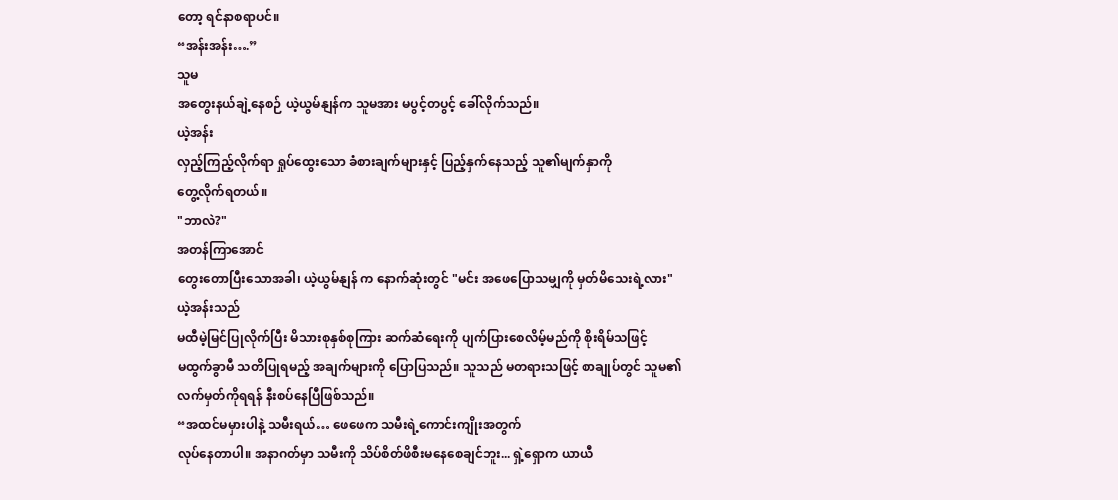တော့ ရင်နာစရာပင်။
“အန်းအန်း….”
သူမ
အတွေးနယ်ချဲ့နေစဉ် ယဲ့ယွမ်နျန်က သူမအား မပွင့်တပွင့် ခေါ်လိုက်သည်။
ယဲ့အန်း
လှည့်ကြည့်လိုက်ရာ ရှုပ်ထွေးသော ခံစားချက်များနှင့် ပြည့်နှက်နေသည့် သူ၏မျက်နှာကို
တွေ့လိုက်ရတယ်။
"ဘာလဲ?"
အတန်ကြာအောင်
တွေးတောပြီးသောအခါ၊ ယဲ့ယွမ်နျန် က နောက်ဆုံးတွင် "မင်း အဖေပြောသမျှကို မှတ်မိသေးရဲ့လား"
ယဲ့အန်းသည်
မထီမဲ့မြင်ပြုလိုက်ပြီး မိသားစုနှစ်စုကြား ဆက်ဆံရေးကို ပျက်ပြားစေလိမ့်မည်ကို စိုးရိမ်သဖြင့်
မထွက်ခွာမီ သတိပြုရမည့် အချက်များကို ပြောပြသည်။ သူသည် မတရားသဖြင့် စာချုပ်တွင် သူမ၏
လက်မှတ်ကိုရရန် နီးစပ်နေပြီဖြစ်သည်။
“အထင်မမှားပါနဲ့ သမီးရယ်… ဖေဖေက သမီးရဲ့ကောင်းကျိုးအတွက်
လုပ်နေတာပါ။ အနာဂတ်မှာ သမီးကို သိပ်စိတ်ဖိစီးမနေစေချင်ဘူး... ရှဲ့ရှောက ယာယီ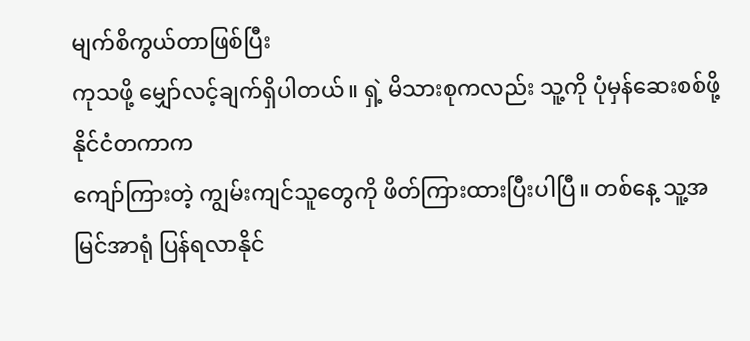မျက်စိကွယ်တာဖြစ်ပြီး
ကုသဖို့ မျှော်လင့်ချက်ရှိပါတယ်။ ရှဲ့ မိသားစုကလည်း သူ့ကို ပုံမှန်ဆေးစစ်ဖို့ နိုင်ငံတကာက
ကျော်ကြားတဲ့ ကျွမ်းကျင်သူတွေကို ဖိတ်ကြားထားပြီးပါပြီ။ တစ်နေ့ သူ့အမြင်အာရုံ ပြန်ရလာနိုင်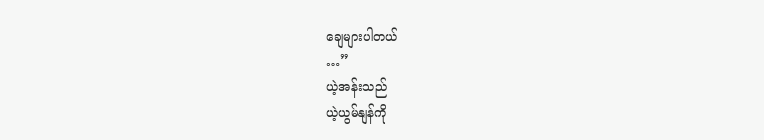ချေများပါတယ်
…”
ယဲ့အန်းသည်
ယဲ့ယွမ်နျန်ကို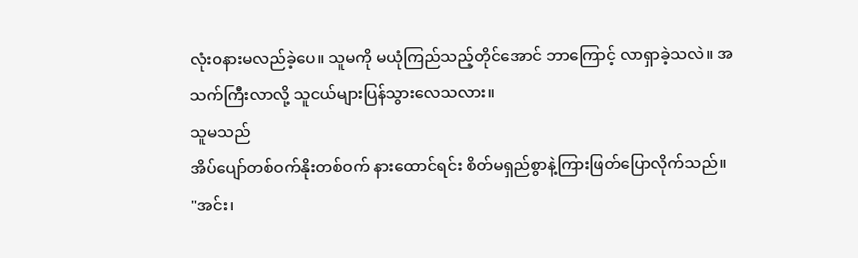လုံး၀နားမလည်ခဲ့ပေ။ သူမကို မယုံကြည်သည့်တိုင်အောင် ဘာကြောင့် လာရှာခဲ့သလဲ။ အသက်ကြီးလာလို့ သူငယ်များပြန်သွားလေသလား။
သူမသည်
အိပ်ပျော်တစ်ဝက်နိုးတစ်ဝက် နားထောင်ရင်း စိတ်မရှည်စွာနဲ့ကြားဖြတ်ပြောလိုက်သည်။
"အင်း၊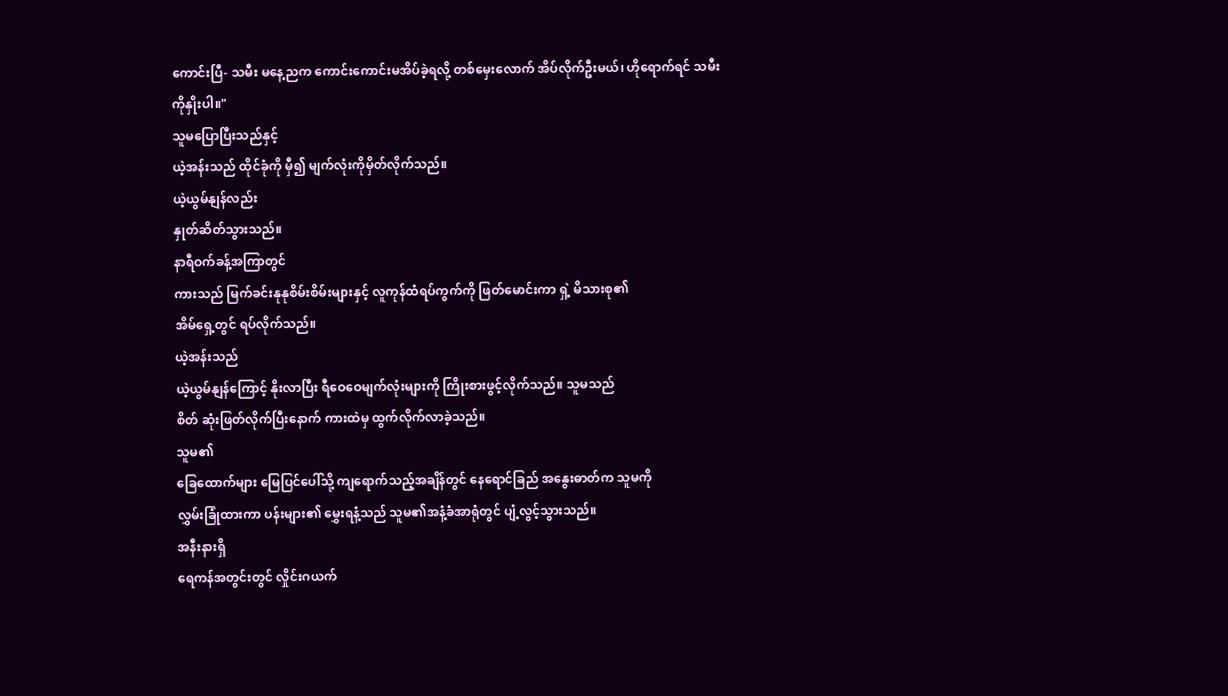ကောင်းပြီ- သမီး မနေ့ညက ကောင်းကောင်းမအိပ်ခဲ့ရလို့ တစ်မှေးလောက် အိပ်လိုက်ဦးမယ်၊ ဟိုရောက်ရင် သမီးကိုနှိုးပါ။"
သူမပြောပြီးသည်နှင့်
ယဲ့အန်းသည် ထိုင်ခုံကို မှီ၍ မျက်လုံးကိုမှိတ်လိုက်သည်။
ယဲ့ယွမ်နျန်လည်း
နှုတ်ဆိတ်သွားသည်။
နာရီဝက်ခန့်အကြာတွင်
ကားသည် မြက်ခင်းနုနုစိမ်းစိမ်းများနှင့် လူကုန်ထံရပ်ကွက်ကို ဖြတ်မောင်းကာ ရှဲ့ မိသားစု၏
အိမ်ရှေ့တွင် ရပ်လိုက်သည်။
ယဲ့အန်းသည်
ယဲ့ယွမ်နျန်ကြောင့် နိုးလာပြီး ရီဝေဝေမျက်လုံးများကို ကြိုးစားဖွင့်လိုက်သည်။ သူမသည်
စိတ် ဆုံးဖြတ်လိုက်ပြီးနောက် ကားထဲမှ ထွက်လိုက်လာခဲ့သည်။
သူမ၏
ခြေထောက်များ မြေပြင်ပေါ်သို့ ကျရောက်သည့်အချိန်တွင် နေရောင်ခြည် အနွေးဓာတ်က သူမကို
လွှမ်းခြုံထားကာ ပန်းများ၏ မွှေးရနံ့သည် သူမ၏အနံ့ခံအာရုံတွင် ပျံ့လွင့်သွားသည်။
အနီးနားရှိ
ရေကန်အတွင်းတွင် လှိုင်းဂယက်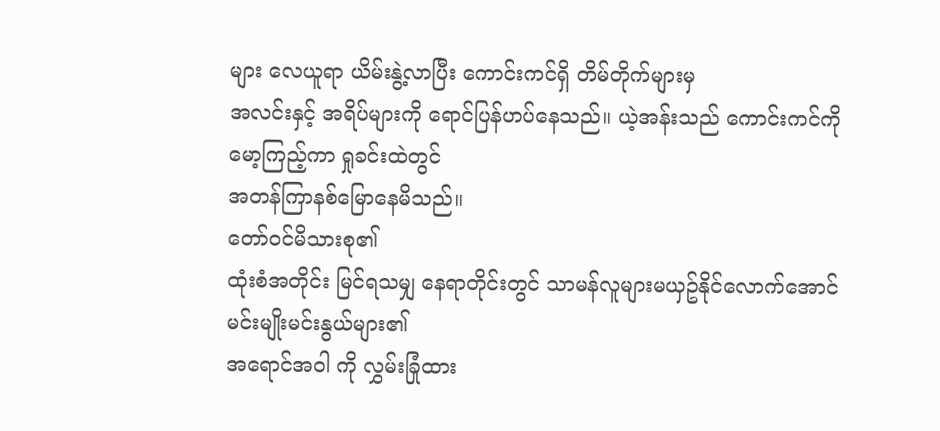များ လေယူရာ ယိမ်းနွဲ့လာပြီး ကောင်းကင်ရှိ တိမ်တိုက်များမှ
အလင်းနှင့် အရိပ်များကို ရောင်ပြန်ဟပ်နေသည်။ ယဲ့အန်းသည် ကောင်းကင်ကို မော့ကြည့်ကာ ရှုခင်းထဲတွင်
အတန်ကြာနစ်မြောနေမိသည်။
တော်ဝင်မိသားစု၏
ထုံးစံအတိုင်း မြင်ရသမျှ နေရာတိုင်းတွင် သာမန်လူများမယှဥ်နိုင်လောက်အောင် မင်းမျိုးမင်းနွယ်များ၏
အရောင်အဝါ ကို လွှမ်းခြုံထား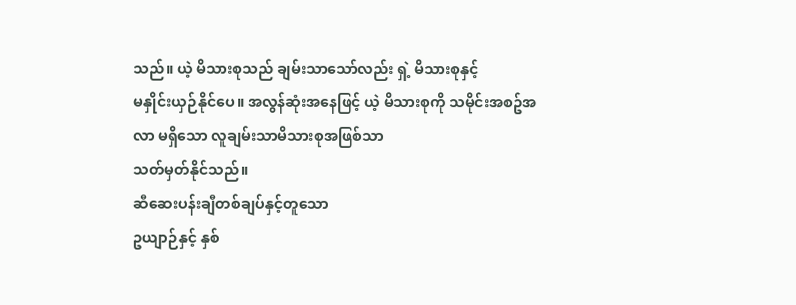သည်။ ယဲ့ မိသားစုသည် ချမ်းသာသော်လည်း ရှဲ့ မိသားစုနှင့်
မနှိုင်းယှဉ်နိုင်ပေ။ အလွန်ဆုံးအနေဖြင့် ယဲ့ မိသားစုကို သမိုင်းအစဥ်အလာ မရှိသော လူချမ်းသာမိသားစုအဖြစ်သာ
သတ်မှတ်နိုင်သည်။
ဆီဆေးပန်းချီတစ်ချပ်နှင့်တူသော
ဥယျာဉ်နှင့် နှစ်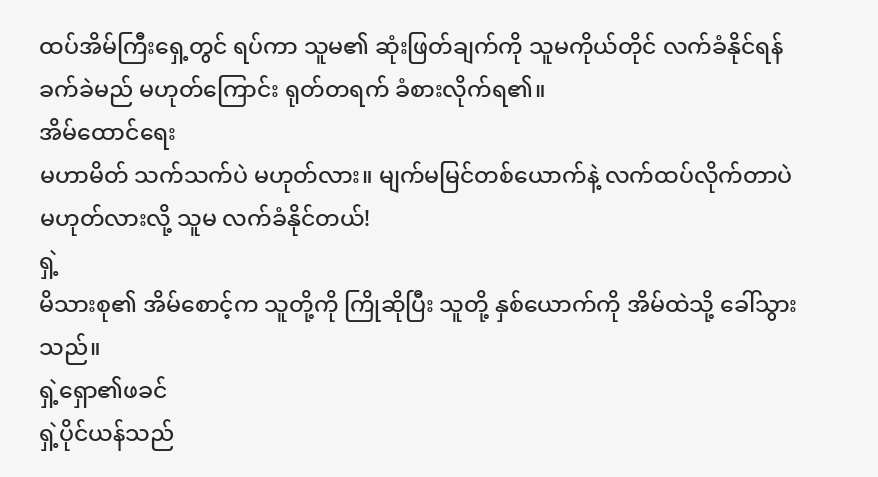ထပ်အိမ်ကြီးရှေ့တွင် ရပ်ကာ သူမ၏ ဆုံးဖြတ်ချက်ကို သူမကိုယ်တိုင် လက်ခံနိုင်ရန်
ခက်ခဲမည် မဟုတ်ကြောင်း ရုတ်တရက် ခံစားလိုက်ရ၏။
အိမ်ထောင်ရေး
မဟာမိတ် သက်သက်ပဲ မဟုတ်လား။ မျက်မမြင်တစ်ယောက်နဲ့ လက်ထပ်လိုက်တာပဲ မဟုတ်လားလို့ သူမ လက်ခံနိုင်တယ်!
ရှဲ့
မိသားစု၏ အိမ်စောင့်က သူတို့ကို ကြိုဆိုပြီး သူတို့ နှစ်ယောက်ကို အိမ်ထဲသို့ ခေါ်သွားသည်။
ရှဲ့ရှော၏ဖခင်
ရှဲ့ပိုင်ယန်သည်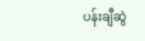ပန်းချီဆွဲ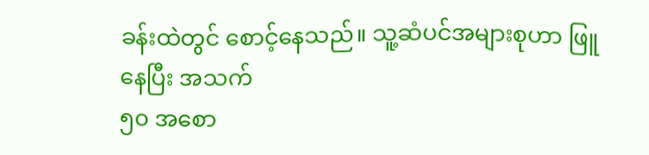ခန်းထဲတွင် စောင့်နေသည်။ သူ့ဆံပင်အများစုဟာ ဖြူနေပြီး အသက်
၅၀ အစော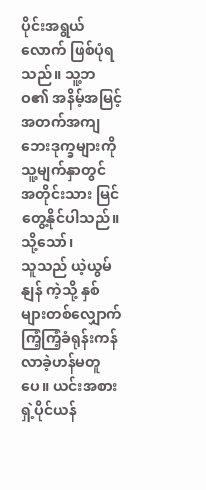ပိုင်းအရွယ်လောက် ဖြစ်ပုံရသည်။ သူ့ဘဝ၏ အနိမ့်အမြင့်အတက်အကျဘေးဒုက္ခများကို သူ့မျက်နှာတွင်
အတိုင်းသား မြင်တွေ့နိုင်ပါသည်။
သို့သော်၊
သူသည် ယဲ့ယွမ်နျန် ကဲ့သို့ နှစ်များတစ်လျှောက် ကြံ့ကြံ့ခံရုန်းကန်လာခဲ့ဟန်မတူပေ။ ယင်းအစား
ရှဲ့ပိုင်ယန်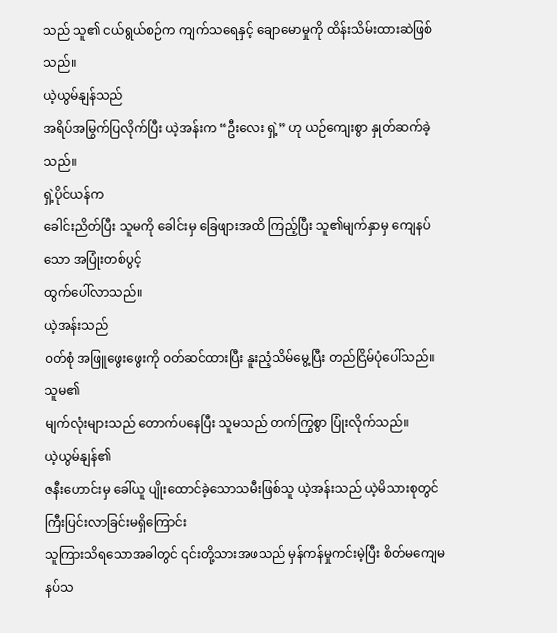သည် သူ၏ ငယ်ရွယ်စဉ်က ကျက်သရေနှင့် ချောမောမှုကို ထိန်းသိမ်းထားဆဲဖြစ်သည်။
ယဲ့ယွမ်နျန်သည်
အရိပ်အမြွက်ပြလိုက်ပြီး ယဲ့အန်းက “ဦးလေး ရှဲ့” ဟု ယဉ်ကျေးစွာ နှုတ်ဆက်ခဲ့သည်။
ရှဲ့ပိုင်ယန်က
ခေါင်းညိတ်ပြီး သူမကို ခေါင်းမှ ခြေဖျားအထိ ကြည့်ပြီး သူ၏မျက်နှာမှ ကျေနပ်သော အပြုံးတစ်ပွင့်
ထွက်ပေါ်လာသည်။
ယဲ့အန်းသည်
၀တ်စုံ အဖြူဖွေးဖွေးကို ဝတ်ဆင်ထားပြီး နူးညံ့သိမ်မွေ့ပြီး တည်ငြိမ်ပုံပေါ်သည်။ သူမ၏
မျက်လုံးများသည် တောက်ပနေပြီး သူမသည် တက်ကြွစွာ ပြုံးလိုက်သည်။
ယဲ့ယွမ်နျန်၏
ဇနီးဟောင်းမှ ခေါ်ယူ ပျိုးထောင်ခဲ့သောသမီးဖြစ်သူ ယဲ့အန်းသည် ယဲ့မိသားစုတွင် ကြီးပြင်းလာခြင်းမရှိကြောင်း
သူကြားသိရသောအခါတွင် ၎င်းတို့သားအဖသည် မှန်ကန်မှုကင်းမဲ့ပြီး စိတ်မကျေမနပ်သ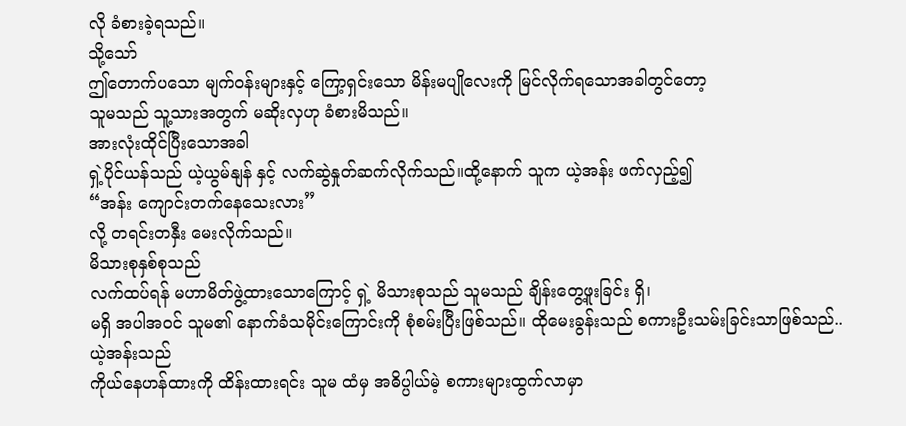လို ခံစားခဲ့ရသည်။
သို့သော်
ဤတောက်ပသော မျက်ဝန်းများနှင့် ကြော့ရှင်းသော မိန်းမပျိုလေးကို မြင်လိုက်ရသောအခါတွင်တော့
သူမသည် သူ့သားအတွက် မဆိုးလှဟု ခံစားမိသည်။
အားလုံးထိုင်ပြီးသောအခါ
ရှဲ့ပိုင်ယန်သည် ယဲ့ယွမ်နျန် နှင့် လက်ဆွဲနှုတ်ဆက်လိုက်သည်။ထို့နောက် သူက ယဲ့အန်း ဖက်လှည့်၍
“အန်း ကျောင်းတက်နေသေးလား”
လို့ တရင်းတနှီး မေးလိုက်သည်။
မိသားစုနှစ်စုသည်
လက်ထပ်ရန် မဟာမိတ်ဖွဲ့ထားသောကြောင့် ရှဲ့ မိသားစုသည် သူမသည် ချိန်းတွေ့ဖူးခြင်း ရှိ၊
မရှိ အပါအဝင် သူမ၏ နောက်ခံသမိုင်းကြောင်းကို စုံစမ်းပြီးဖြစ်သည်။ ထိုမေးခွန်းသည် စကားဦးသမ်းခြင်းသာဖြစ်သည်..
ယဲ့အန်းသည်
ကိုယ်နေဟန်ထားကို ထိန်းထားရင်း သူမ ထံမှ အဓိပ္ပါယ်မဲ့ စကားများထွက်လာမှာ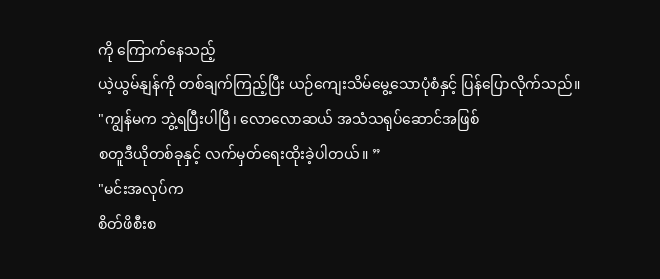ကို ကြောက်နေသည့်
ယဲ့ယွမ်နျန်ကို တစ်ချက်ကြည့်ပြီး ယဉ်ကျေးသိမ်မွေ့သောပုံစံနှင့် ပြန်ပြောလိုက်သည်။
"ကျွန်မက ဘွဲ့ရပြီးပါပြီ၊ လောလောဆယ် အသံသရုပ်ဆောင်အဖြစ်
စတူဒီယိုတစ်ခုနှင့် လက်မှတ်ရေးထိုးခဲ့ပါတယ်။ ”
"မင်းအလုပ်က
စိတ်ဖိစီးစ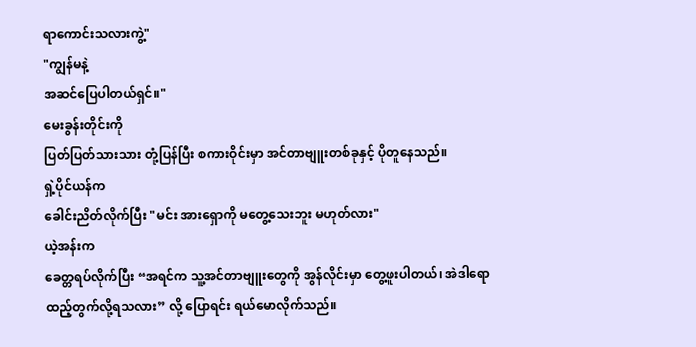ရာကောင်းသလားကွဲ့"
"ကျွန်မနဲ့
အဆင်ပြေပါတယ်ရှင်။"
မေးခွန်းတိုင်းကို
ပြတ်ပြတ်သားသား တုံ့ပြန်ပြီး စကားဝိုင်းမှာ အင်တာဗျူးတစ်ခုနှင့် ပိုတူနေသည်။
ရှဲ့ပိုင်ယန်က
ခေါင်းညိတ်လိုက်ပြီး "မင်း အားရှောကို မတွေ့သေးဘူး မဟုတ်လား"
ယဲ့အန်းက
ခေတ္တရပ်လိုက်ပြီး “အရင်က သူ့အင်တာဗျူးတွေကို အွန်လိုင်းမှာ တွေ့ဖူးပါတယ်၊ အဲဒါရောထည့်တွက်လို့ရသလား” လို့ ပြောရင်း ရယ်မောလိုက်သည်။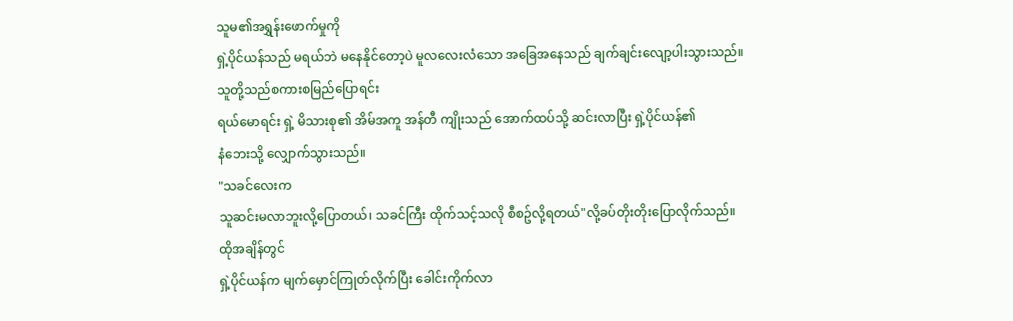သူမ၏အရွှန်းဖောက်မှုကို
ရှဲ့ပိုင်ယန်သည် မရယ်ဘဲ မနေနိုင်တော့ပဲ မူလလေးလံသော အခြေအနေသည် ချက်ချင်းလျော့ပါးသွားသည်။
သူတို့သည်စကားစမြည်ပြောရင်း
ရယ်မောရင်း ရှဲ့ မိသားစု၏ အိမ်အကူ အန်တီ ကျိုးသည် အောက်ထပ်သို့ ဆင်းလာပြီး ရှဲ့ပိုင်ယန်၏
နံဘေးသို့ လျှောက်သွားသည်။
"သခင်လေးက
သူဆင်းမလာဘူးလို့ပြောတယ်၊ သခင်ကြီး ထိုက်သင့်သလို စီစဥ်လို့ရတယ်"လို့ခပ်တိုးတိုးပြောလိုက်သည်။
ထိုအချိန်တွင်
ရှဲ့ပိုင်ယန်က မျက်မှောင်ကြုတ်လိုက်ပြီး ခေါင်းကိုက်လာ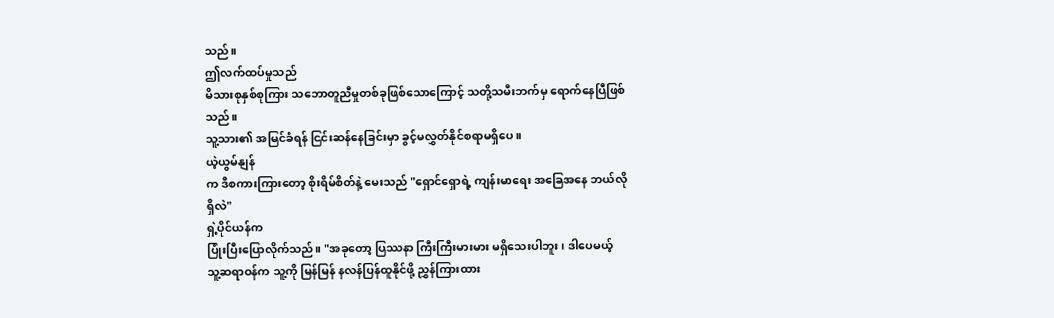သည်။
ဤလက်ထပ်မှုသည်
မိသားစုနှစ်စုကြား သဘောတူညီမှုတစ်ခုဖြစ်သောကြောင့် သတို့သမီးဘက်မှ ရောက်နေပြီဖြစ်သည်။
သူ့သား၏ အမြင်ခံရန် ငြင်းဆန်နေခြင်းမှာ ခွင့်မလွှတ်နိုင်စရာမရှိပေ။
ယဲ့ယွမ်နျန်
က ဒီစကားကြားတော့ စိုးရိမ်စိတ်နဲ့ မေးသည် "ရှောင်ရှောရဲ့ ကျန်းမာရေး အခြေအနေ ဘယ်လိုရှိလဲ"
ရှဲ့ပိုင်ယန်က
ပြုံးပြီးပြောလိုက်သည်။ "အခုတော့ ပြဿနာ ကြီးကြီးမားမား မရှိသေးပါဘူး၊ ဒါပေမယ့်
သူ့ဆရာဝန်က သူ့ကို မြန်မြန် နလန်ပြန်ထူနိုင်ဖို့ ညွှန်ကြားထား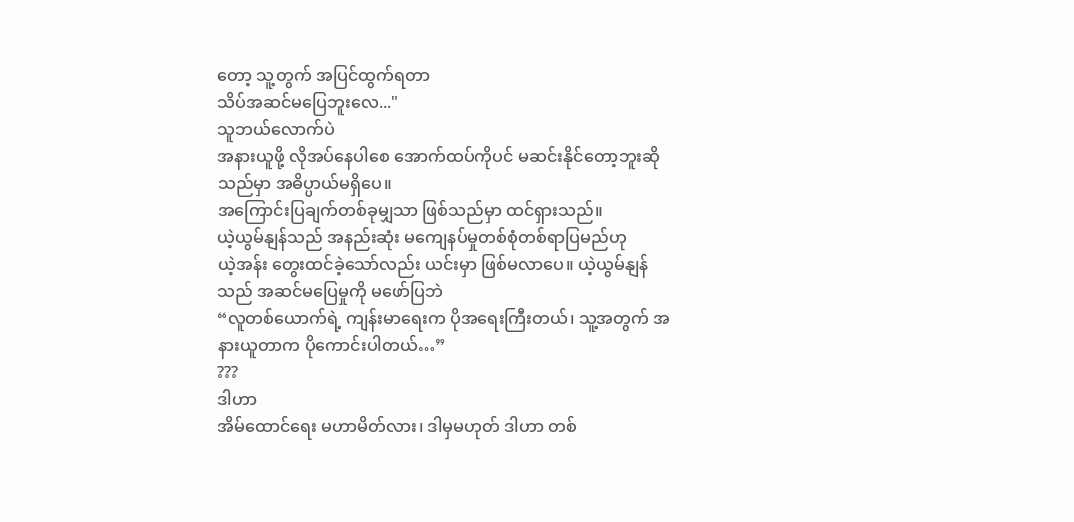တော့ သူ့တွက် အပြင်ထွက်ရတာ
သိပ်အဆင်မပြေဘူးလေ..."
သူဘယ်လောက်ပဲ
အနားယူဖို့ လိုအပ်နေပါစေ အောက်ထပ်ကိုပင် မဆင်းနိုင်တော့ဘူးဆိုသည်မှာ အဓိပ္ပာယ်မရှိပေ။
အကြောင်းပြချက်တစ်ခုမျှသာ ဖြစ်သည်မှာ ထင်ရှားသည်။
ယဲ့ယွမ်နျန်သည် အနည်းဆုံး မကျေနပ်မှုတစ်စုံတစ်ရာပြမည်ဟု
ယဲ့အန်း တွေးထင်ခဲ့သော်လည်း ယင်းမှာ ဖြစ်မလာပေ။ ယဲ့ယွမ်နျန် သည် အဆင်မပြေမှုကို မဖော်ပြဘဲ
“လူတစ်ယောက်ရဲ့ ကျန်းမာရေးက ပိုအရေးကြီးတယ်၊ သူ့အတွက် အနားယူတာက ပိုကောင်းပါတယ်…”
???
ဒါဟာ
အိမ်ထောင်ရေး မဟာမိတ်လား၊ ဒါမှမဟုတ် ဒါဟာ တစ်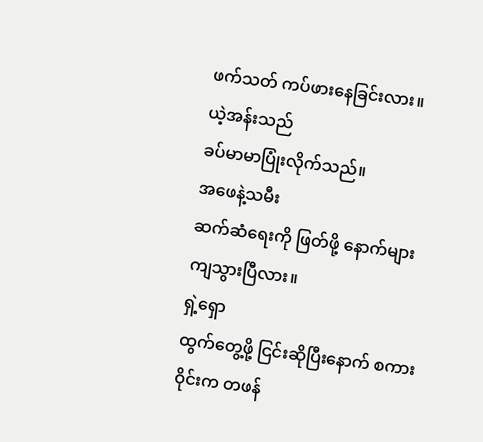ဖက်သတ် ကပ်ဖားနေခြင်းလား။
ယဲ့အန်းသည်
ခပ်မာမာပြုံးလိုက်သည်။
အဖေနဲ့သမီး
ဆက်ဆံရေးကို ဖြတ်ဖို့ နောက်များကျသွားပြီလား။
ရှဲ့ရှော
ထွက်တွေ့ဖို့ ငြင်းဆိုပြီးနောက် စကားဝိုင်းက တဖန်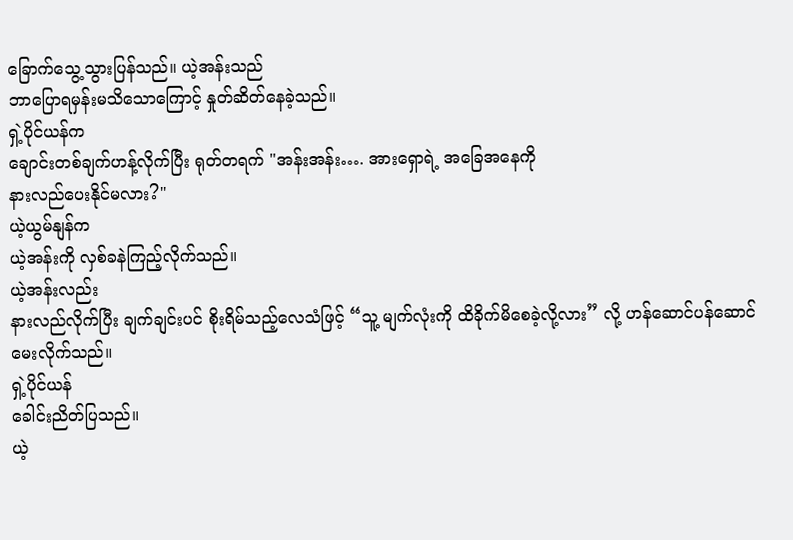ခြောက်သွေ့သွားပြန်သည်။ ယဲ့အန်းသည်
ဘာပြောရမှန်းမသိသောကြောင့် နှုတ်ဆိတ်နေခဲ့သည်။
ရှဲ့ပိုင်ယန်က
ချောင်းတစ်ချက်ဟန့်လိုက်ပြီး ရုတ်တရက် "အန်းအန်း…. အားရှောရဲ့ အခြေအနေကို
နားလည်ပေးနိုင်မလား?"
ယဲ့ယွမ်နျန်က
ယဲ့အန်းကို လှစ်ခနဲကြည့်လိုက်သည်။
ယဲ့အန်းလည်း
နားလည်လိုက်ပြီး ချက်ချင်းပင် စိုးရိမ်သည့်လေသံဖြင့် “သူ့ မျက်လုံးကို ထိခိုက်မိစေခဲ့လို့လား” လို့ ဟန်ဆောင်ပန်ဆောင်မေးလိုက်သည်။
ရှဲ့ပိုင်ယန်
ခေါင်းညိတ်ပြသည်။
ယဲ့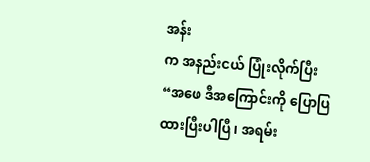အန်း
က အနည်းငယ် ပြုံးလိုက်ပြီး “အဖေ ဒီအကြောင်းကို ပြောပြထားပြီးပါပြီ၊ အရမ်း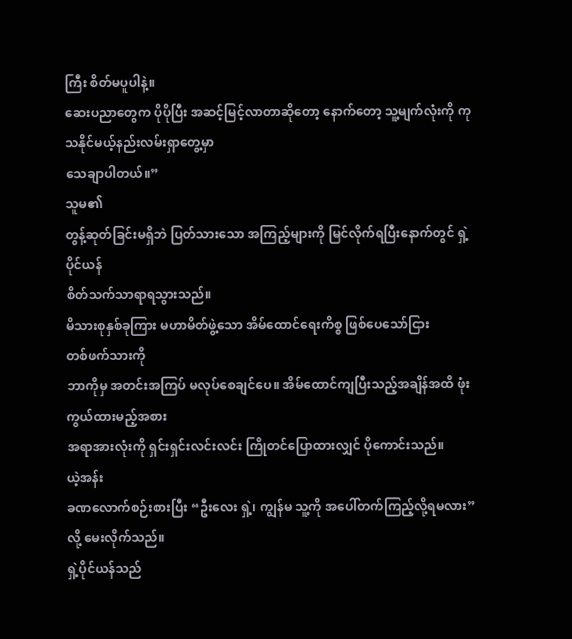ကြီး စိတ်မပူပါနဲ့။
ဆေးပညာတွေက ပိုပိုပြီး အဆင့်မြင့်လာတာဆိုတော့ နောက်တော့ သူ့မျက်လုံးကို ကုသနိုင်မယ့်နည်းလမ်းရှာတွေ့မှာ
သေချာပါတယ်။”
သူမ၏
တွန့်ဆုတ်ခြင်းမရှိဘဲ ပြတ်သားသော အကြည့်များကို မြင်လိုက်ရပြီးနောက်တွင် ရှဲ့ပိုင်ယန်
စိတ်သက်သာရာရသွားသည်။
မိသားစုနှစ်ခုကြား မဟာမိတ်ဖွဲ့သော အိမ်ထောင်ရေးကိစ္စ ဖြစ်ပေသော်ငြား
တစ်ဖက်သားကို
ဘာကိုမှ အတင်းအကြပ် မလုပ်စေချင်ပေ။ အိမ်ထောင်ကျပြီးသည့်အချိန်အထိ ဖုံးကွယ်ထားမည့်အစား
အရာအားလုံးကို ရှင်းရှင်းလင်းလင်း ကြိုတင်ပြောထားလျှင် ပိုကောင်းသည်။
ယဲ့အန်း
ခဏလောက်စဉ်းစားပြီး “ဦးလေး ရှဲ့၊ ကျွန်မ သူ့ကို အပေါ်တက်ကြည့်လို့ရမလား” လို့ မေးလိုက်သည်။
ရှဲ့ပိုင်ယန်သည်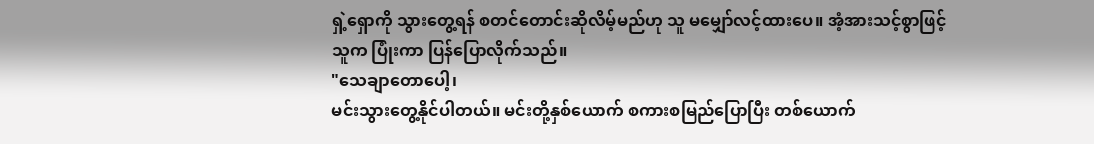ရှဲ့ရှောကို သွားတွေ့ရန် စတင်တောင်းဆိုလိမ့်မည်ဟု သူ မမျှော်လင့်ထားပေ။ အံ့အားသင့်စွာဖြင့်
သူက ပြုံးကာ ပြန်ပြောလိုက်သည်။
"သေချာတောပေါ့၊
မင်းသွားတွေ့နိုင်ပါတယ်။ မင်းတို့နှစ်ယောက် စကားစမြည်ပြောပြီး တစ်ယောက်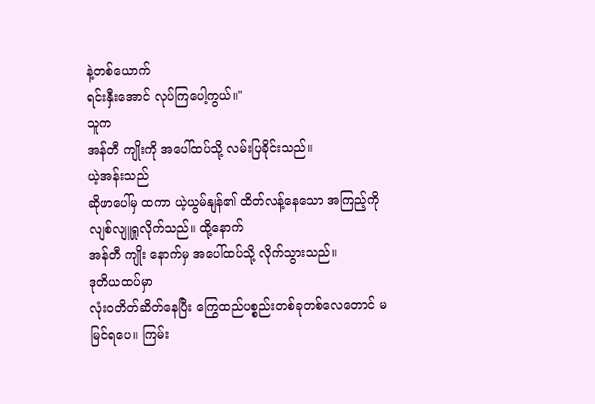နဲ့တစ်ယောက်
ရင်းနှီးအောင် လုပ်ကြပေါ့ကွယ်။"
သူက
အန်တီ ကျိုးကို အပေါ်ထပ်သို့ လမ်းပြခိုင်းသည်။
ယဲ့အန်းသည်
ဆိုဖာပေါ်မှ ထကာ ယဲ့ယွမ်နျန်၏ ထိတ်လန့်နေသော အကြည့်ကို လျစ်လျူရှုလိုက်သည်။ ထို့နောက်
အန်တီ ကျိုး နောက်မှ အပေါ်ထပ်သို့ လိုက်သွားသည်။
ဒုတိယထပ်မှာ
လုံးဝတိတ်ဆိတ်နေပြီး ကြွေထည်ပစ္စည်းတစ်ခုတစ်လေတောင် မမြင်ရပေ။ ကြမ်း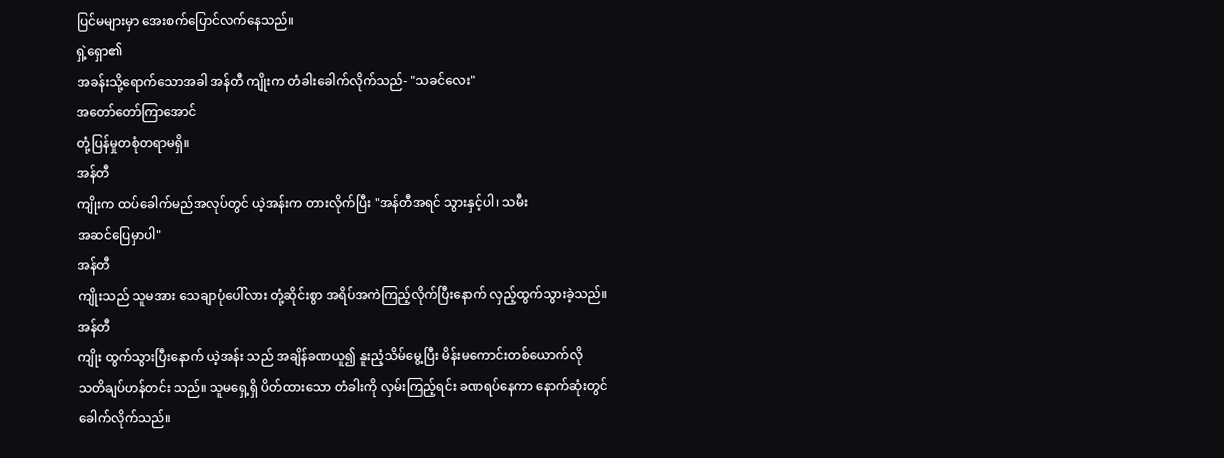ပြင်မများမှာ အေးစက်ပြောင်လက်နေသည်။
ရှဲ့ရှော၏
အခန်းသို့ရောက်သောအခါ အန်တီ ကျိုးက တံခါးခေါက်လိုက်သည်- "သခင်လေး"
အတော်တော်ကြာအောင်
တုံ့ပြန်မှုတစုံတရာမရှိ။
အန်တီ
ကျိုးက ထပ်ခေါက်မည်အလုပ်တွင် ယဲ့အန်းက တားလိုက်ပြီး "အန်တီအရင် သွားနှင့်ပါ၊ သမီး
အဆင်ပြေမှာပါ"
အန်တီ
ကျိုးသည် သူမအား သေချာပုံပေါ်လား တုံ့ဆိုင်းစွာ အရိပ်အကဲကြည့်လိုက်ပြီးနောက် လှည့်ထွက်သွားခဲ့သည်။
အန်တီ
ကျိုး ထွက်သွားပြီးနောက် ယဲ့အန်း သည် အချိန်ခဏယူ၍ နူးညံ့သိမ်မွေ့ပြီး မိန်းမကောင်းတစ်ယောက်လို
သတိချပ်ဟန်တင်း သည်။ သူမရှေ့ရှိ ပိတ်ထားသော တံခါးကို လှမ်းကြည့်ရင်း ခဏရပ်နေကာ နောက်ဆုံးတွင်
ခေါက်လိုက်သည်။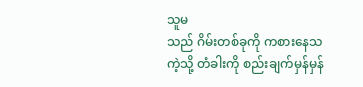သူမ
သည် ဂိမ်းတစ်ခုကို ကစားနေသကဲ့သို့ တံခါးကို စည်းချက်မှန်မှန်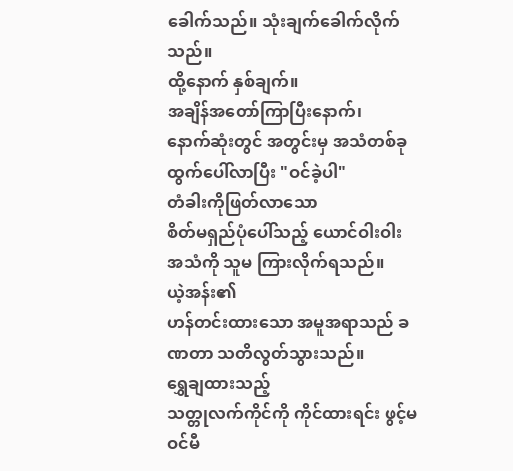ခေါက်သည်။ သုံးချက်ခေါက်လိုက်သည်။
ထို့နောက် နှစ်ချက်။
အချိန်အတော်ကြာပြီးနောက်၊
နောက်ဆုံးတွင် အတွင်းမှ အသံတစ်ခု ထွက်ပေါ်လာပြီး "ဝင်ခဲ့ပါ"
တံခါးကိုဖြတ်လာသော
စိတ်မရှည်ပုံပေါ်သည့် ယောင်ဝါးဝါး အသံကို သူမ ကြားလိုက်ရသည်။
ယဲ့အန်း၏
ဟန်တင်းထားသော အမူအရာသည် ခဏတာ သတိလွတ်သွားသည်။
ရွှေချထားသည့်
သတ္တုလက်ကိုင်ကို ကိုင်ထားရင်း ဖွင့်မဝင်မီ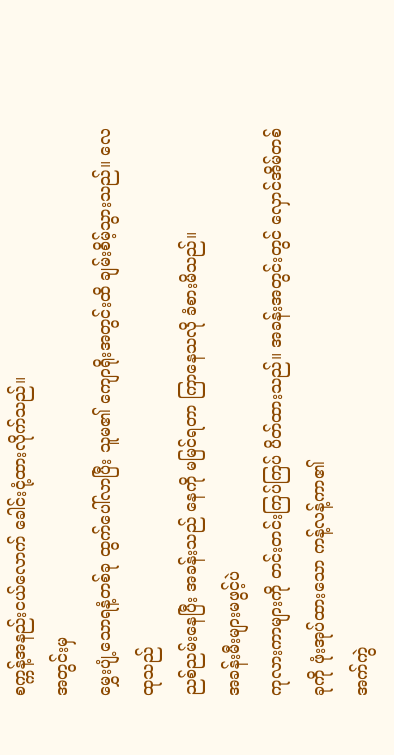စက္ကန့်အနည်းငယ်လောက် ခေါင်းငုံ့ထားလိုက်သည်။
အတွင်းမှ
မွှေးပျံ့သောရနံ့တစ်ခု ထွက်ပေါ်လာပြီး သူမ၏ ကျောရိုးအတွင်းထိ ချမ်းစိမ့်သွားသည်။ လေထုသည်
ညစ်ညမ်းနေပြီး အခန်းသည် နေကို မမြင်ရတာ ကြာနေသလို ခံစားမိသည်။
အခန်းမီးများမဖွင့်ပဲ
ကုလားကာများကို တင်းတင်းကြပ်ကြပ် ပိတ်ထားသည်။ အခန်းအတွင်းတွင် လှောင်အိမ်တစ်ခုကို ဖုံးအုပ်ထားသော ကန့်လန့်ကာ၏
အက်ကွဲ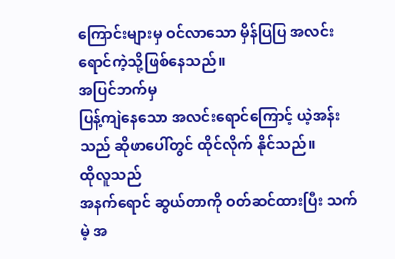ကြောင်းများမှ ဝင်လာသော မှိန်ပြပြ အလင်းရောင်ကဲ့သို့ဖြစ်နေသည်။
အပြင်ဘက်မှ
ပြန့်ကျဲနေသော အလင်းရောင်ကြောင့် ယဲ့အန်း သည် ဆိုဖာပေါ်တွင် ထိုင်လိုက် နိုင်သည်။
ထိုလူသည်
အနက်ရောင် ဆွယ်တာကို ဝတ်ဆင်ထားပြီး သက်မဲ့ အ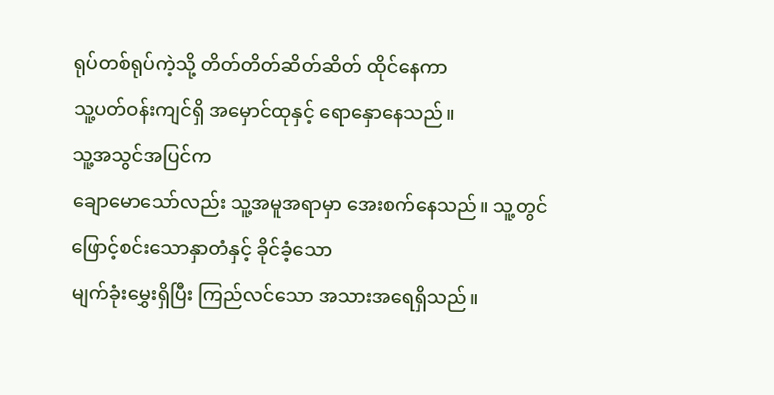ရုပ်တစ်ရုပ်ကဲ့သို့ တိတ်တိတ်ဆိတ်ဆိတ် ထိုင်နေကာ
သူ့ပတ်ဝန်းကျင်ရှိ အမှောင်ထုနှင့် ရောနှောနေသည်။
သူ့အသွင်အပြင်က
ချောမောသော်လည်း သူ့အမူအရာမှာ အေးစက်နေသည်။ သူ့တွင် ဖြောင့်စင်းသောနှာတံနှင့် ခိုင်ခံ့သော
မျက်ခုံးမွှေးရှိပြီး ကြည်လင်သော အသားအရေရှိသည်။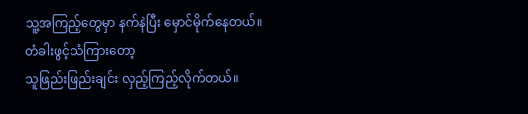သူ့အကြည့်တွေမှာ နက်နဲပြီး မှောင်မိုက်နေတယ်။
တံခါးဖွင့်သံကြားတော့
သူဖြည်းဖြည်းချင်း လှည့်ကြည့်လိုက်တယ်။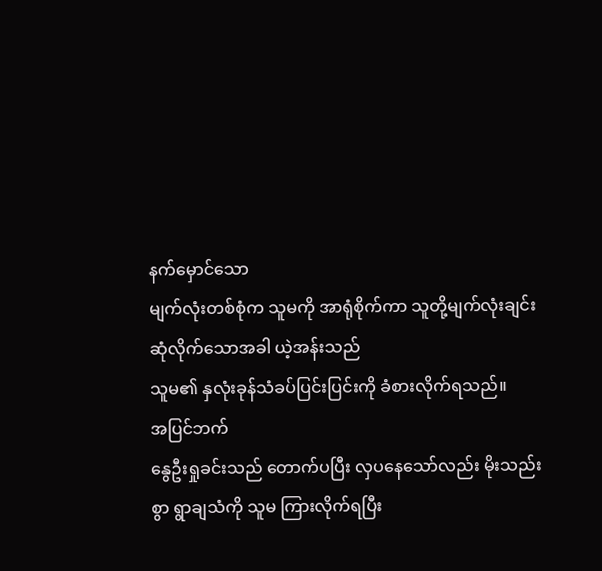နက်မှောင်သော
မျက်လုံးတစ်စုံက သူမကို အာရုံစိုက်ကာ သူတို့မျက်လုံးချင်း ဆုံလိုက်သောအခါ ယဲ့အန်းသည်
သူမ၏ နှလုံးခုန်သံခပ်ပြင်းပြင်းကို ခံစားလိုက်ရသည်။
အပြင်ဘက်
နွေဦးရှုခင်းသည် တောက်ပပြီး လှပနေသော်လည်း မိုးသည်းစွာ ရွာချသံကို သူမ ကြားလိုက်ရပြီး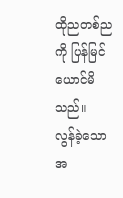ထိုညတစ်ညကို ပြန်မြင်ယောင်မိသည်။
လွန်ခဲ့သော
အ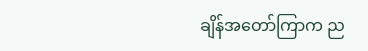ချိန်အတော်ကြာက ည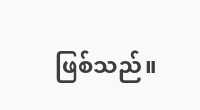ဖြစ်သည်။